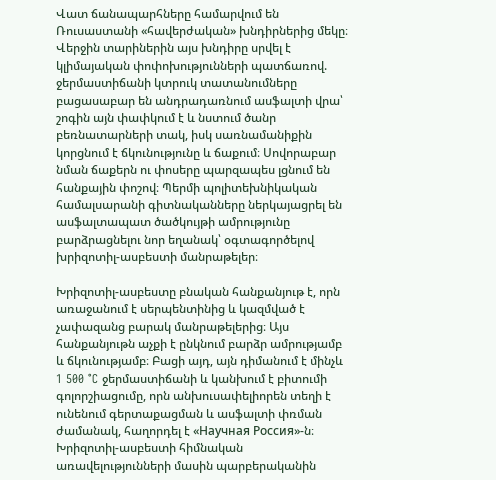Վատ ճանապարհները համարվում են Ռուսաստանի «հավերժական» խնդիրներից մեկը։ Վերջին տարիներին այս խնդիրը սրվել է կլիմայական փոփոխությունների պատճառով. ջերմաստիճանի կտրուկ տատանումները բացասաբար են անդրադառնում ասֆալտի վրա՝ շոգին այն փափկում է և նստում ծանր բեռնատարների տակ, իսկ սառնամանիքին կորցնում է ճկունությունը և ճաքում։ Սովորաբար նման ճաքերն ու փոսերը պարզապես լցնում են հանքային փոշով։ Պերմի պոլիտեխնիկական համալսարանի գիտնականները ներկայացրել են ասֆալտապատ ծածկույթի ամրությունը բարձրացնելու նոր եղանակ՝ օգտագործելով խրիզոտիլ-ասբեստի մանրաթելեր։

Խրիզոտիլ-ասբեստը բնական հանքանյութ է, որն առաջանում է սերպենտինից և կազմված է չափազանց բարակ մանրաթելերից։ Այս հանքանյութն աչքի է ընկնում բարձր ամրությամբ և ճկունությամբ։ Բացի այդ, այն դիմանում է մինչև 1 500 °C ջերմաստիճանի և կանխում է բիտումի գոլորշիացումը, որն անխուսափելիորեն տեղի է ունենում գերտաքացման և ասֆալտի փռման ժամանակ, հաղորդել է «Научная Россия»-ն։ Խրիզոտիլ-ասբեստի հիմնական առավելությունների մասին պարբերականին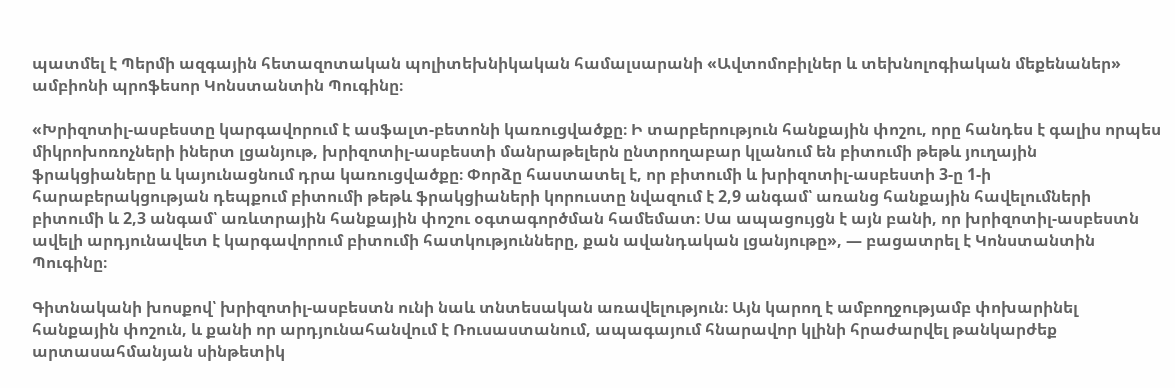պատմել է Պերմի ազգային հետազոտական պոլիտեխնիկական համալսարանի «Ավտոմոբիլներ և տեխնոլոգիական մեքենաներ» ամբիոնի պրոֆեսոր Կոնստանտին Պուգինը։

«Խրիզոտիլ-ասբեստը կարգավորում է ասֆալտ-բետոնի կառուցվածքը։ Ի տարբերություն հանքային փոշու, որը հանդես է գալիս որպես միկրոխոռոչների իներտ լցանյութ, խրիզոտիլ-ասբեստի մանրաթելերն ընտրողաբար կլանում են բիտումի թեթև յուղային ֆրակցիաները և կայունացնում դրա կառուցվածքը։ Փորձը հաստատել է, որ բիտումի և խրիզոտիլ-ասբեստի 3-ը 1-ի հարաբերակցության դեպքում բիտումի թեթև ֆրակցիաների կորուստը նվազում է 2,9 անգամ՝ առանց հանքային հավելումների բիտումի և 2,3 անգամ՝ առևտրային հանքային փոշու օգտագործման համեմատ։ Սա ապացույցն է այն բանի, որ խրիզոտիլ-ասբեստն ավելի արդյունավետ է կարգավորում բիտումի հատկությունները, քան ավանդական լցանյութը», — բացատրել է Կոնստանտին Պուգինը։

Գիտնականի խոսքով՝ խրիզոտիլ-ասբեստն ունի նաև տնտեսական առավելություն։ Այն կարող է ամբողջությամբ փոխարինել հանքային փոշուն, և քանի որ արդյունահանվում է Ռուսաստանում, ապագայում հնարավոր կլինի հրաժարվել թանկարժեք արտասահմանյան սինթետիկ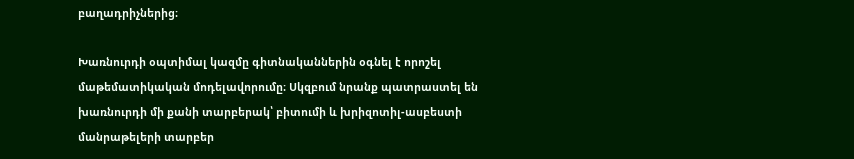բաղադրիչներից։

Խառնուրդի օպտիմալ կազմը գիտնականներին օգնել է որոշել մաթեմատիկական մոդելավորումը։ Սկզբում նրանք պատրաստել են խառնուրդի մի քանի տարբերակ՝ բիտումի և խրիզոտիլ-ասբեստի մանրաթելերի տարբեր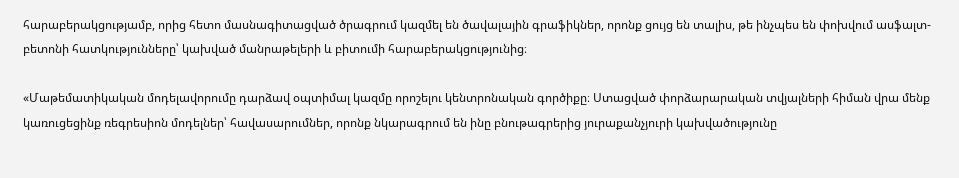հարաբերակցությամբ, որից հետո մասնագիտացված ծրագրում կազմել են ծավալային գրաֆիկներ, որոնք ցույց են տալիս, թե ինչպես են փոխվում ասֆալտ-բետոնի հատկությունները՝ կախված մանրաթելերի և բիտումի հարաբերակցությունից։

«Մաթեմատիկական մոդելավորումը դարձավ օպտիմալ կազմը որոշելու կենտրոնական գործիքը։ Ստացված փորձարարական տվյալների հիման վրա մենք կառուցեցինք ռեգրեսիոն մոդելներ՝ հավասարումներ, որոնք նկարագրում են ինը բնութագրերից յուրաքանչյուրի կախվածությունը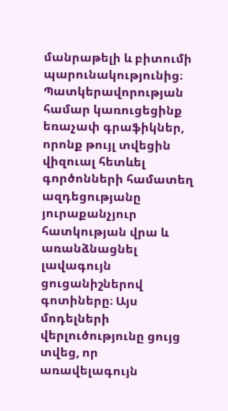մանրաթելի և բիտումի պարունակությունից։ Պատկերավորության համար կառուցեցինք եռաչափ գրաֆիկներ, որոնք թույլ տվեցին վիզուալ հետևել գործոնների համատեղ ազդեցությանը յուրաքանչյուր հատկության վրա և առանձնացնել լավագույն ցուցանիշներով գոտիները։ Այս մոդելների վերլուծությունը ցույց տվեց, որ առավելագույն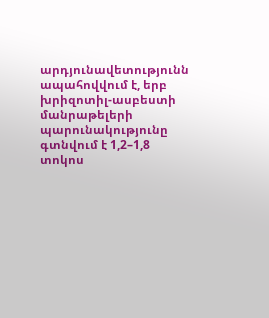արդյունավետությունն ապահովվում է, երբ խրիզոտիլ-ասբեստի մանրաթելերի պարունակությունը գտնվում է 1,2–1,8 տոկոս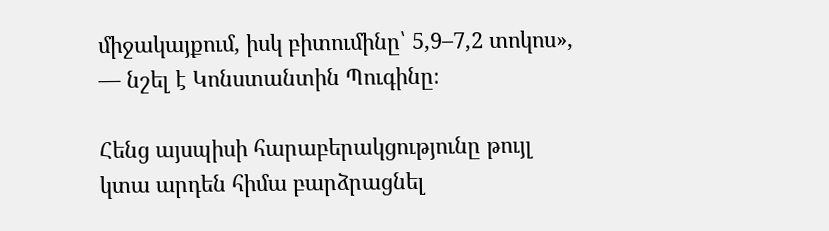միջակայքում, իսկ բիտումինը՝ 5,9–7,2 տոկոս», — նշել է Կոնստանտին Պուգինը։

Հենց այսպիսի հարաբերակցությունը թույլ կտա արդեն հիմա բարձրացնել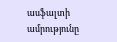ասֆալտի ամրությունը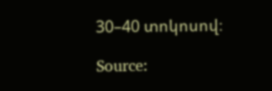30–40 տոկոսով։

Source: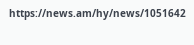https://news.am/hy/news/1051642